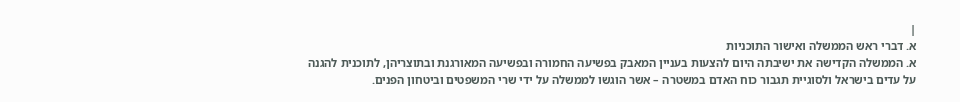|
א. דברי ראש הממשלה ואישור התוכניות
א. הממשלה הקדישה את ישיבתה היום להצעות בעניין המאבק בפשיעה החמורה ובפשיעה המאורגנת ובתוצריהן, לתוכנית להגנה על עדים בישראל ולסוגיית תגבור כוח האדם במשטרה – אשר הוגשו לממשלה על ידי שרי המשפטים וביטחון הפנים.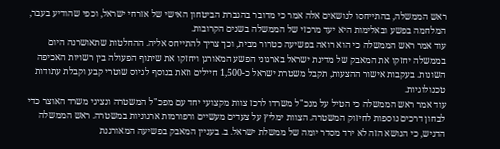ראש הממשלה, בהתייחסו לנושאים אלה אמר כי מדובר בהגברת הביטחון האישי של אזרחי ישראל, וכפי שהודיע בעבר, המלחמה בפשע ובאלימות היא יעד מרכזי של הממשלה בשנים הקרובות.
עוד אמר ראש הממשלה כי הוא רואה בפשיעה כטרור מבית, וכך צריך להתייחס אליה. ההחלטות שתאושרנה היום בממשלה יחזקו את המאבק של מדינת ישראל בארגוני הפשע המאורגן ויחזקו את שיתוף הפעולה בין רשויות האכיפה השונות. בעקבות אישור ההצעות, תקבל משטרת ישראל כ-1,500 חיילים וזאת בנוסף לגיוס שוטרי קבע וקבלת עתודות טכנולוגיות.
עוד אמר ראש הממשלה כי הטיל על מנכ"ל משרדו לרכז צוות מקצועי יחד עם מפכ"ל המשטרה ונציגי משרד האוצר כדי לבחון דרכים נוספות לחיזוק המשטרה. הצוות ימליץ על צעדים מעשיים ורפורמות ארגוניות במשטרה. ראש הממשלה הדגיש, כי הנושא הזה לא ירד מסדר יומה של ממשלת ישראל. ב. בעניין המאבק בפשיעה המאורגנת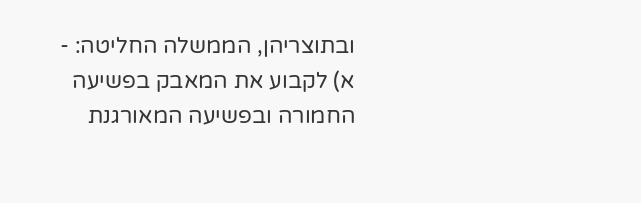ובתוצריהן, הממשלה החליטה: -
א) לקבוע את המאבק בפשיעה החמורה ובפשיעה המאורגנת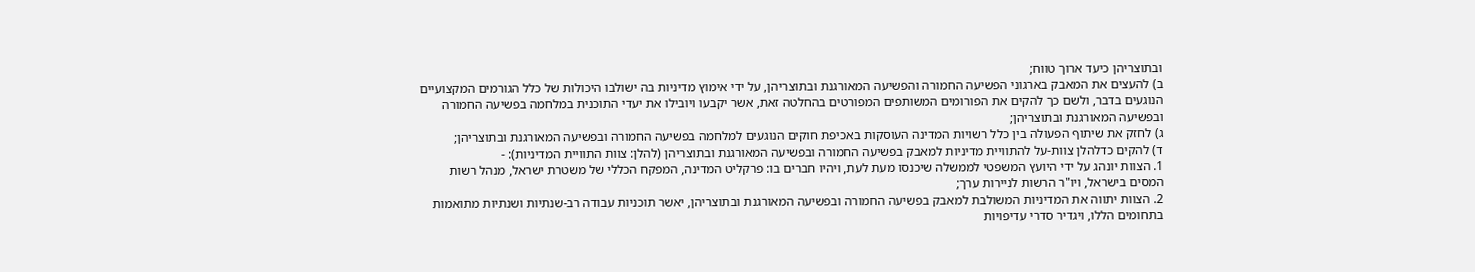ובתוצריהן כיעד ארוך טווח;
ב) להעצים את המאבק בארגוני הפשיעה החמורה והפשיעה המאורגנת ובתוצריהן, על ידי אימוץ מדיניות בה ישולבו היכולות של כלל הגורמים המקצועיים הנוגעים בדבר, ולשם כך להקים את הפורומים המשותפים המפורטים בהחלטה זאת, אשר יקבעו ויובילו את יעדי התוכנית במלחמה בפשיעה החמורה ובפשיעה המאורגנת ובתוצריהן;
ג) לחזק את שיתוף הפעולה בין כלל רשויות המדינה העוסקות באכיפת חוקים הנוגעים למלחמה בפשיעה החמורה ובפשיעה המאורגנת ובתוצריהן;
ד) להקים כדלהלן צוות-על להתוויית מדיניות למאבק בפשיעה החמורה ובפשיעה המאורגנת ובתוצריהן (להלן: צוות התוויית המדיניות): -
1. הצוות יונהג על ידי היועץ המשפטי לממשלה שיכנסו מעת לעת, ויהיו חברים בו: פרקליט המדינה, המפקח הכללי של משטרת ישראל, מנהל רשות המסים בישראל, ויו"ר הרשות לניירות ערך;
2. הצוות יתווה את המדיניות המשולבת למאבק בפשיעה החמורה ובפשיעה המאורגנת ובתוצריהן, יאשר תוכניות עבודה רב-שנתיות ושנתיות מתואמות בתחומים הללו, ויגדיר סדרי עדיפויות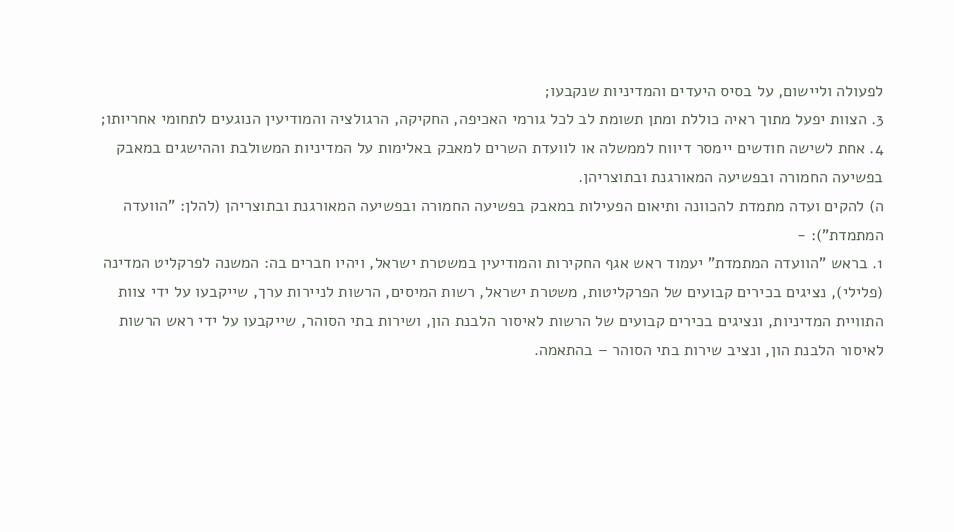לפעולה וליישום, על בסיס היעדים והמדיניות שנקבעו;
3. הצוות יפעל מתוך ראיה כוללת ומתן תשומת לב לכל גורמי האכיפה, החקיקה, הרגולציה והמודיעין הנוגעים לתחומי אחריותו;
4. אחת לשישה חודשים יימסר דיווח לממשלה או לוועדת השרים למאבק באלימות על המדיניות המשולבת וההישגים במאבק בפשיעה החמורה ובפשיעה המאורגנת ובתוצריהן.
ה) להקים ועדה מתמדת להכוונה ותיאום הפעילות במאבק בפשיעה החמורה ובפשיעה המאורגנת ובתוצריהן (להלן: "הוועדה המתמדת"): -
1. בראש "הוועדה המתמדת" יעמוד ראש אגף החקירות והמודיעין במשטרת ישראל, ויהיו חברים בה: המשנה לפרקליט המדינה (פלילי), נציגים בכירים קבועים של הפרקליטות, משטרת ישראל, רשות המיסים, הרשות לניירות ערך, שייקבעו על ידי צוות התוויית המדיניות, ונציגים בכירים קבועים של הרשות לאיסור הלבנת הון, ושירות בתי הסוהר, שייקבעו על ידי ראש הרשות לאיסור הלבנת הון, ונציב שירות בתי הסוהר – בהתאמה.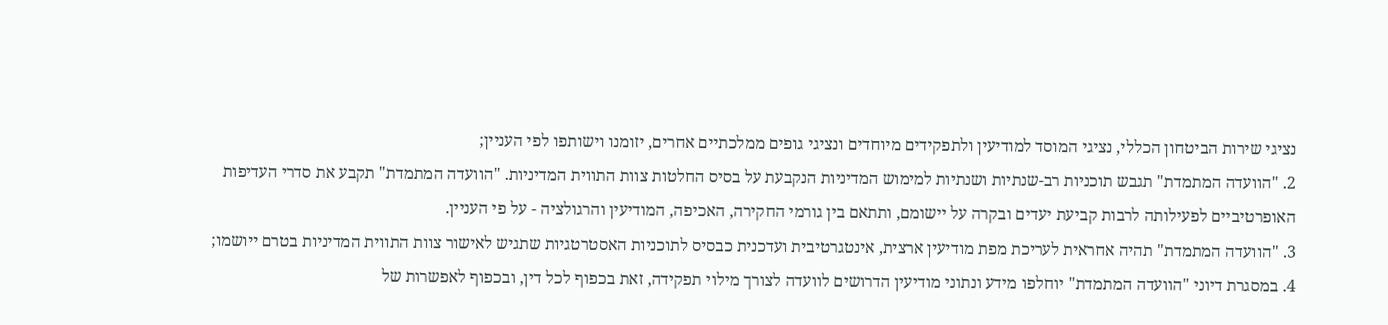נציגי שירות הביטחון הכללי, נציגי המוסד למודיעין ולתפקידים מיוחדים ונציגי גופים ממלכתיים אחרים, יזומנו וישותפו לפי העניין;
2. "הוועדה המתמדת" תגבש תוכניות רב-שנתיות ושנתיות למימוש המדיניות הנקבעת על בסיס החלטות צוות התווית המדיניות. "הוועדה המתמדת" תקבע את סדרי העדיפות האופרטיביים לפעילותה לרבות קביעת יעדים ובקרה על יישומם, ותתאם בין גורמי החקירה, האכיפה, המודיעין והרגולציה - על פי העניין.
3. "הוועדה המתמדת" תהיה אחראית לעריכת מפת מודיעין ארצית, אינטגרטיבית ועדכנית כבסיס לתוכניות האסטרטגיות שתגיש לאישור צוות התווית המדיניות בטרם ייושמו;
4. במסגרת דיוני "הוועדה המתמדת" יוחלפו מידע ונתוני מודיעין הדרושים לוועדה לצורך מילוי תפקידה, זאת בכפוף לכל דין, ובכפוף לאפשרות של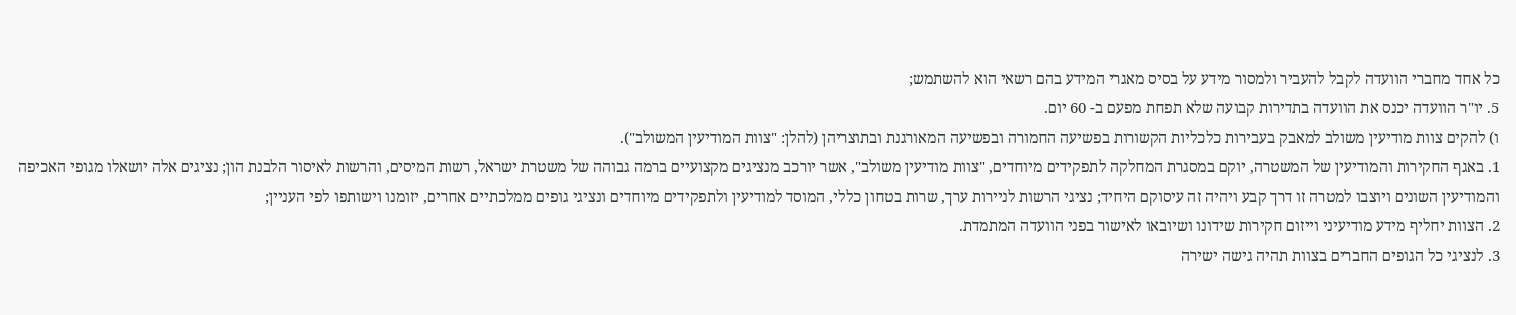כל אחד מחברי הוועדה לקבל להעביר ולמסור מידע על בסיס מאגרי המידע בהם רשאי הוא להשתמש;
5. יו"ר הוועדה יכנס את הוועדה בתדירות קבועה שלא תפחת מפעם ב- 60 יום.
ו) להקים צוות מודיעין משולב למאבק בעבירות כלכליות הקשורות בפשיעה החמורה ובפשיעה המאורגנת ובתוצריהן (להלן: "צוות המודיעין המשולב").
1. באגף החקירות והמודיעין של המשטרה, יוקם במסגרת המחלקה לתפקידים מיוחדים, "צוות מודיעין משולב", אשר יורכב מנציגים מקצועיים ברמה גבוהה של משטרת ישראל, רשות המיסים, והרשות לאיסור הלבנת הון; נציגים אלה יושאלו מגופי האכיפה והמודיעין השונים ויוצבו למטרה זו דרך קבע ויהיה זה עיסוקם היחיד; נציגי הרשות לניירות ערך, שרות בטחון כללי, המוסד למודיעין ולתפקידים מיוחדים ונציגי גופים ממלכתיים אחרים, יזומנו וישותפו לפי העניין;
2. הצוות יחליף מידע מודיעיני וייזום חקירות שידונו ושיובאו לאישור בפני הוועדה המתמדת.
3. לנציגי כל הגופים החברים בצוות תהיה גישה ישירה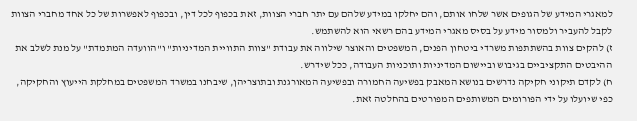למאגרי המידע של הגופים אשר שלחו אותם, והם יחלקו במידע שלהם עם יתר חברי הצוות, זאת בכפוף לכל דין, ובכפוף לאפשרות של כל אחד מחברי הצוות לקבל להעביר ולמסור מידע על בסיס מאגרי המידע בהם רשאי הוא להשתמש.
ז) להקים צוות בהשתתפות משרדי ביטחון הפנים, המשפטים והאוצר שילווה את עבודת "צוות התוויית המדיניות" ו"הוועדה המתמדת" על מנת לשלב את ההיבטים התקציביים בגיבוש וביישום המדיניות ותוכניות העבודה, ככל שידרש.
ח) לקדם תיקוני חקיקה נדרשים בנושא המאבק בפשיעה החמורה ובפשיעה המאורגנת ובתוצריהן, שיבחנו במשרד המשפטים במחלקת הייעוץ והחקיקה, כפי שיועלו על ידי הפורומים המשותפים המפורטים בהחלטה זאת.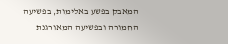המאבק בפשע באלימות, בפשיעה החמורה ובפשיעה המאורגנת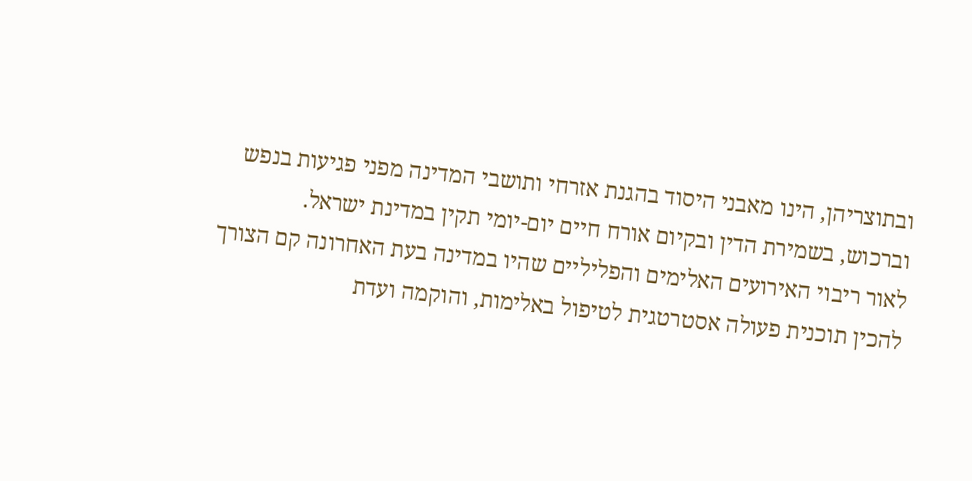ובתוצריהן, הינו מאבני היסוד בהגנת אזרחי ותושבי המדינה מפני פגיעות בנפש וברכוש, בשמירת הדין ובקיום אורח חיים יום-יומי תקין במדינת ישראל.
לאור ריבוי האירועים האלימים והפליליים שהיו במדינה בעת האחרונה קם הצורך להכין תוכנית פעולה אסטרטגית לטיפול באלימות, והוקמה ועדת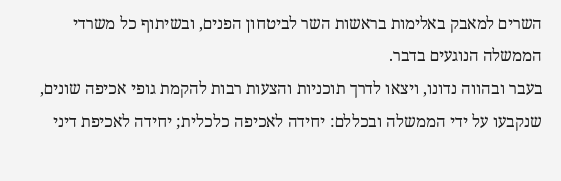השרים למאבק באלימות בראשות השר לביטחון הפנים, ובשיתוף כל משרדי הממשלה הנוגעים בדבר.
בעבר ובהווה נדונו, ויצאו לדרך תוכניות והצעות רבות להקמת גופי אכיפה שונים, שנקבעו על ידי הממשלה ובכללם: יחידה לאכיפה כלכלית; יחידה לאכיפת דיני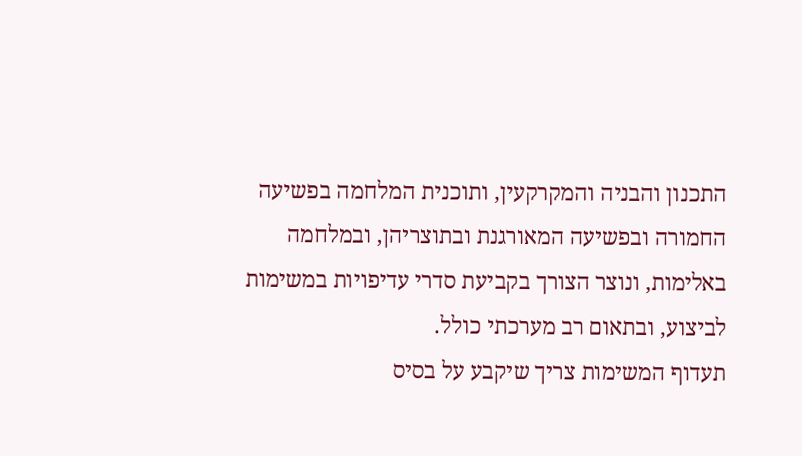התכנון והבניה והמקרקעין, ותוכנית המלחמה בפשיעה החמורה ובפשיעה המאורגנת ובתוצריהן, ובמלחמה באלימות, ונוצר הצורך בקביעת סדרי עדיפויות במשימות לביצוע, ובתאום רב מערכתי כולל.
תעדוף המשימות צריך שיקבע על בסיס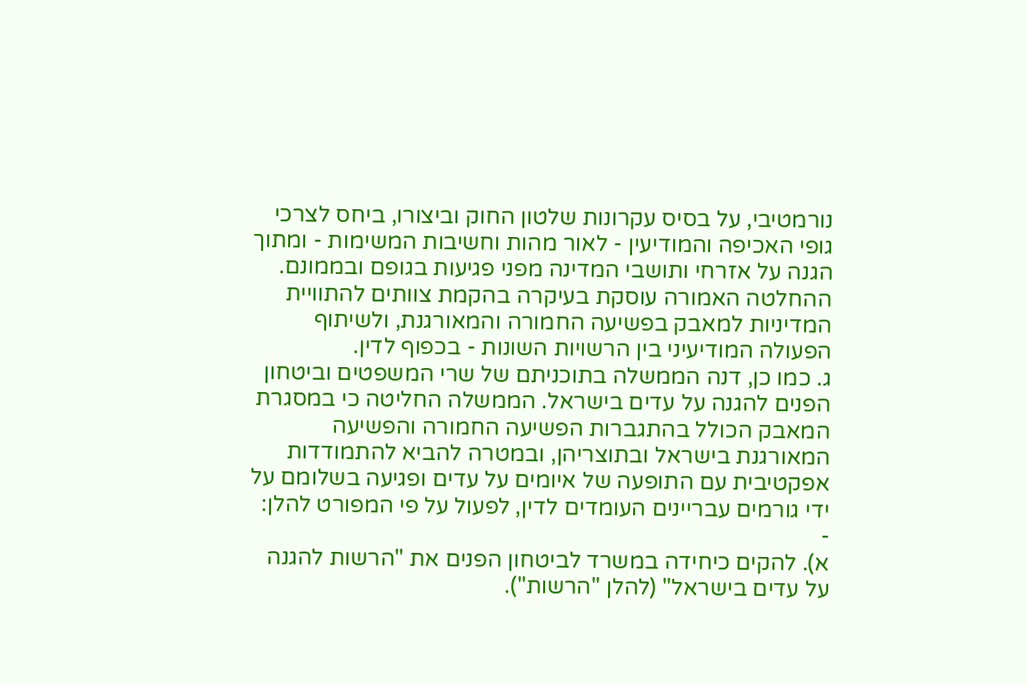נורמטיבי, על בסיס עקרונות שלטון החוק וביצורו, ביחס לצרכי גופי האכיפה והמודיעין - לאור מהות וחשיבות המשימות - ומתוך הגנה על אזרחי ותושבי המדינה מפני פגיעות בגופם ובממונם.
ההחלטה האמורה עוסקת בעיקרה בהקמת צוותים להתוויית המדיניות למאבק בפשיעה החמורה והמאורגנת, ולשיתוף הפעולה המודיעיני בין הרשויות השונות - בכפוף לדין.
ג. כמו כן, דנה הממשלה בתוכניתם של שרי המשפטים וביטחון הפנים להגנה על עדים בישראל. הממשלה החליטה כי במסגרת המאבק הכולל בהתגברות הפשיעה החמורה והפשיעה המאורגנת בישראל ובתוצריהן, ובמטרה להביא להתמודדות אפקטיבית עם התופעה של איומים על עדים ופגיעה בשלומם על ידי גורמים עבריינים העומדים לדין, לפעול על פי המפורט להלן: -
א). להקים כיחידה במשרד לביטחון הפנים את "הרשות להגנה על עדים בישראל" (להלן "הרשות").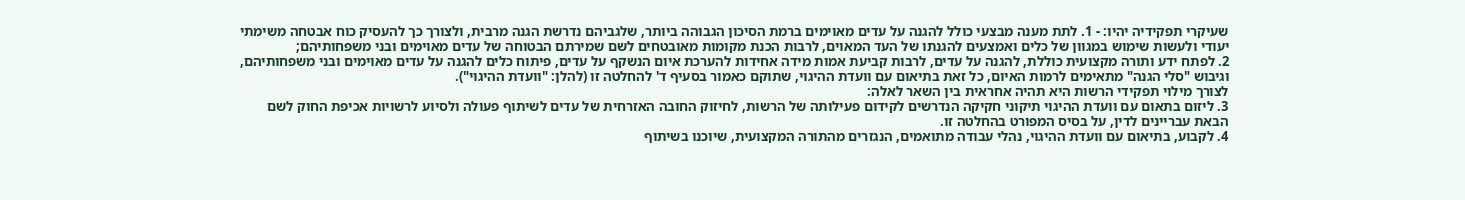שעיקרי תפקידיה יהיו: - 1. לתת מענה מבצעי כולל להגנה על עדים מאוימים ברמת הסיכון הגבוהה ביותר, שלגביהם נדרשת הגנה מרבית, ולצורך כך להעסיק כוח אבטחה משימתי יעודי ולעשות שימוש במגוון של כלים ואמצעים להגנתו של העד המאוים, לרבות הכנת מקומות מאובטחים לשם שמירתם הבטוחה של עדים מאוימים ובני משפחותיהם;
2. לפתח ידע ותורה מקצועית כוללת, להגנה על עדים, לרבות קביעת אמות מידה אחידות להערכת איום הנשקף על עדים, פיתוח כלים להגנה על עדים מאוימים ובני משפחותיהם, וגיבוש "סלי הגנה" מתאימים לרמות האיום, כל זאת בתיאום עם וועדת ההיגוי, שתוקם כאמור בסעיף ד' להחלטה זו (להלן: "וועדת ההיגוי").
לצורך מילוי תפקידי הרשות היא תהיה אחראית בין השאר לאלה:
3. ליזום בתאום עם וועדת ההיגוי תיקוני חקיקה הנדרשים לקידום פעילותה של הרשות, לחיזוק החובה האזרחית של עדים לשיתוף פעולה ולסיוע לרשויות אכיפת החוק לשם הבאת עבריינים לדין, על בסיס המפורט בהחלטה זו.
4. לקבוע, בתיאום עם וועדת ההיגוי, נהלי עבודה מתואמים, הנגזרים מהתורה המקצועית, שיוכנו בשיתוף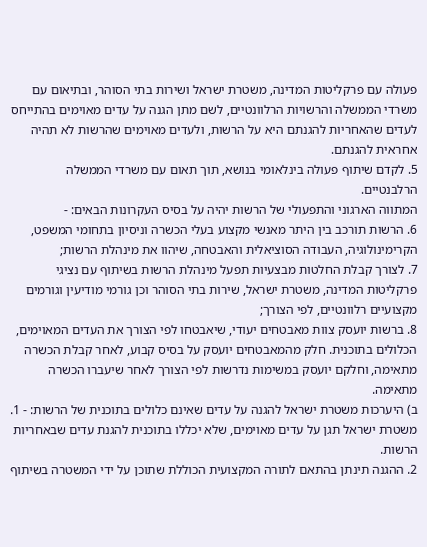פעולה עם פרקליטות המדינה, משטרת ישראל ושירות בתי הסוהר, ובתיאום עם משרדי הממשלה והרשויות הרלוונטיים, לשם מתן הגנה על עדים מאוימים בהתייחס לעדים שהאחריות להגנתם היא על הרשות, ולעדים מאוימים שהרשות לא תהיה אחראית להגנתם.
5. לקדם שיתוף פעולה בינלאומי בנושא, תוך תאום עם משרדי הממשלה הרלבנטיים.
המתווה הארגוני והתפעולי של הרשות יהיה על בסיס העקרונות הבאים: -
6. הרשות תורכב בין היתר מאנשי מקצוע בעלי הכשרה וניסיון בתחומי המשפט, הקרימינולוגיה, העבודה הסוציאלית והאבטחה, שיהוו את מינהלת הרשות;
7. לצורך קבלת החלטות מבצעיות תפעל מינהלת הרשות בשיתוף עם נציגי פרקליטות המדינה, משטרת ישראל, שירות בתי הסוהר וכן גורמי מודיעין וגורמים מקצועיים רלוונטיים, לפי הצורך;
8. ברשות יועסק צוות מאבטחים יעודי, שיאבטחו לפי הצורך את העדים המאוימים, הכלולים בתוכנית. חלק מהמאבטחים יועסק על בסיס קבוע, לאחר קבלת הכשרה מתאימה, וחלקם יועסק במשימות נדרשות לפי הצורך לאחר שיעברו הכשרה מתאימה.
ב) היערכות משטרת ישראל להגנה על עדים שאינם כלולים בתוכנית של הרשות: - 1. משטרת ישראל תגן על עדים מאוימים, שלא יכללו בתוכנית להגנת עדים שבאחריות הרשות.
2. ההגנה תינתן בהתאם לתורה המקצועית הכוללת שתוכן על ידי המשטרה בשיתוף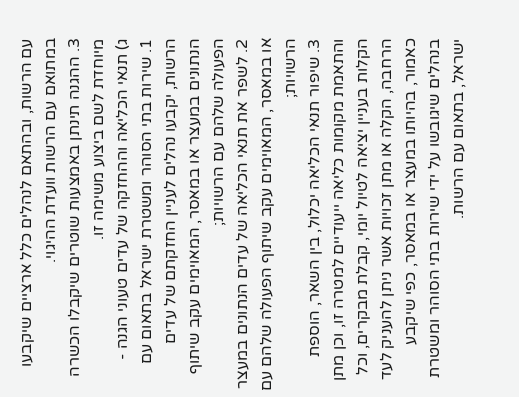עם הרשות, ובהתאם לנהלים כלל ארציים שיקבעו במתואם עם הרשות וועדת ההיגוי.
3. ההגנה תינתן באמצעות שוטרים שיקבלו הכשרה מיוחדת לשם ביצוע משימה זו.
ג) תנאי הכליאה וההחזקה של עדים טעוני הגנה -
1. שירות בתי הסוהר ומשטרת ישראל בתאום עם הרשות, יקבעו נהלים לעניין החזקתם של עדים הנתונים במעצר או במאסר, המאוימים עקב שיתוף הפעולה שלהם עם הרשויות;
2. לשפר את תנאי הכליאה של עדים הנתונים במעצר או במאסר, המאוימים עקב שיתוף הפעולה שלהם עם הרשויות;
3. שיפור תנאי הכליאה יכלול, בין השאר, הוספת והתאמת מקומות כליאה ייעודיים למטרה זו, וכן מתן הקלות בעניין יציאה לטיול יומי, קבלת מבקרים, וכל הרחבה, הקלה או מתן זכויות אשר ניתן להעניק לעד כאמור, בהיותו במעצר או במאסר, כפי שיקבע בנהלים שיגובשו על ידי שירות בתי הסוהר ומשטרת ישראל, בתאום עם הרשות.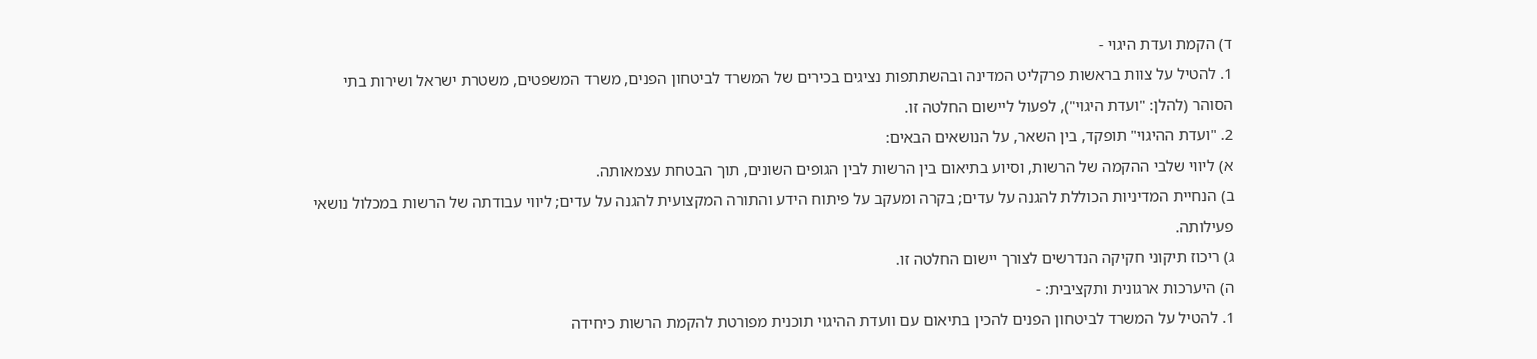ד) הקמת ועדת היגוי -
1. להטיל על צוות בראשות פרקליט המדינה ובהשתתפות נציגים בכירים של המשרד לביטחון הפנים, משרד המשפטים, משטרת ישראל ושירות בתי הסוהר (להלן: "ועדת היגוי"), לפעול ליישום החלטה זו.
2. "ועדת ההיגוי" תופקד, בין השאר, על הנושאים הבאים:
א) ליווי שלבי ההקמה של הרשות, וסיוע בתיאום בין הרשות לבין הגופים השונים, תוך הבטחת עצמאותה.
ב) הנחיית המדיניות הכוללת להגנה על עדים; בקרה ומעקב על פיתוח הידע והתורה המקצועית להגנה על עדים; ליווי עבודתה של הרשות במכלול נושאי פעילותה.
ג) ריכוז תיקוני חקיקה הנדרשים לצורך יישום החלטה זו.
ה) היערכות ארגונית ותקציבית: -
1. להטיל על המשרד לביטחון הפנים להכין בתיאום עם וועדת ההיגוי תוכנית מפורטת להקמת הרשות כיחידה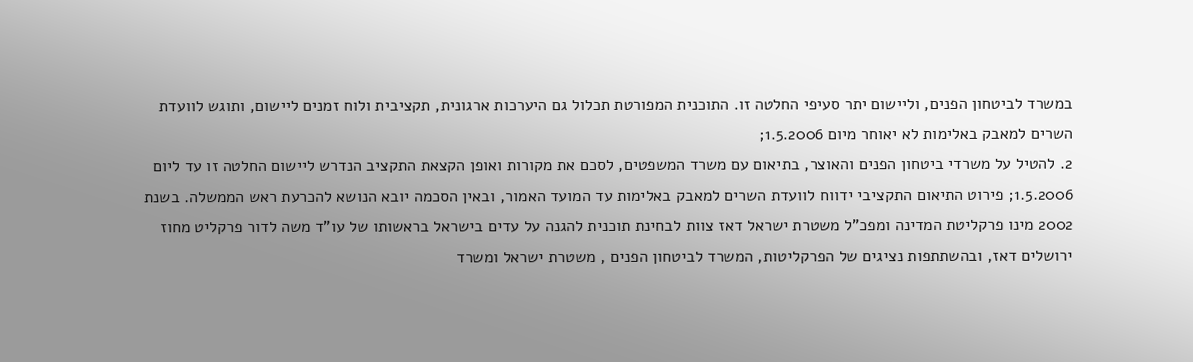במשרד לביטחון הפנים, וליישום יתר סעיפי החלטה זו. התוכנית המפורטת תכלול גם היערכות ארגונית, תקציבית ולוח זמנים ליישום, ותוגש לוועדת השרים למאבק באלימות לא יאוחר מיום 1.5.2006;
2. להטיל על משרדי ביטחון הפנים והאוצר, בתיאום עם משרד המשפטים, לסכם את מקורות ואופן הקצאת התקציב הנדרש ליישום החלטה זו עד ליום 1.5.2006; פירוט התיאום התקציבי ידווח לוועדת השרים למאבק באלימות עד המועד האמור, ובאין הסכמה יובא הנושא להכרעת ראש הממשלה. בשנת 2002 מינו פרקליטת המדינה ומפכ"ל משטרת ישראל דאז צוות לבחינת תוכנית להגנה על עדים בישראל בראשותו של עו"ד משה לדור פרקליט מחוז ירושלים דאז, ובהשתתפות נציגים של הפרקליטות, המשרד לביטחון הפנים , משטרת ישראל ומשרד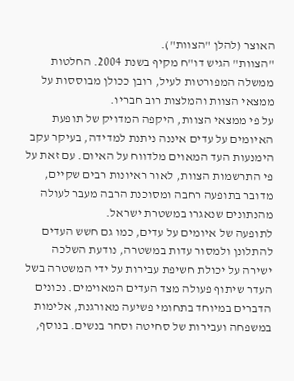האוצר (להלן "הצוות").
"הצוות" הגיש דו"ח מקיף בשנת 2004. החלטות ממשלה המפורטות לעיל, רובן ככולן מבוססות על ממצאי הצוות והמלצות רוב חבריו.
על פי ממצאי הצוות, היקפה המדויק של תופעת האיומים על עדים איננה ניתנת למדידה, בעיקר עקב הימנעות העד המאוים מלדווח על האיום. עם זאת על פי התרשמות הצוות, לאור ראיונות רבים שקיים, מדובר בתופעה רחבה ומסוכנת הרבה מעבר לעולה מהנתונים שנאגרו במשטרת ישראל.
לתופעה של איומים על עדים, כמו גם חשש העדים להתלונן ולמסור עדות במשטרה, נודעת השלכה ישירה על יכולת חשיפת עבירות על ידי המשטרה בשל העדר שיתוף פעולה מצד העדים המאוימים. נכונים הדברים במיוחד בתחומי פשיעה מאורגנת, אלימות במשפחה ועבירות של סחיטה וסחר בנשים. בנוסף,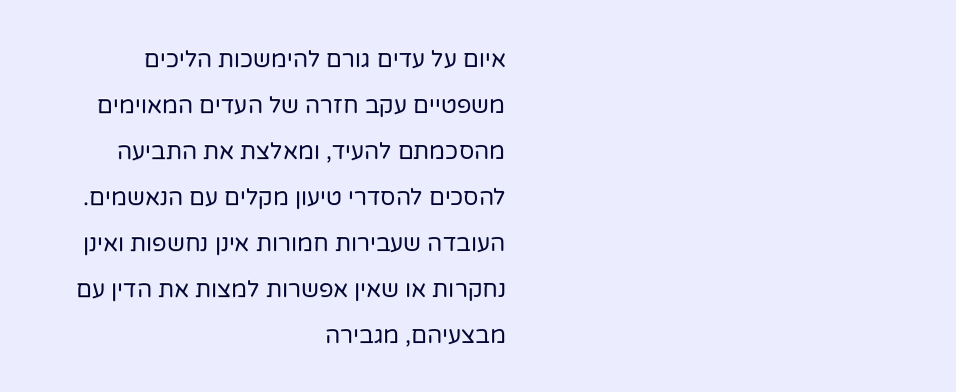איום על עדים גורם להימשכות הליכים משפטיים עקב חזרה של העדים המאוימים מהסכמתם להעיד, ומאלצת את התביעה להסכים להסדרי טיעון מקלים עם הנאשמים.
העובדה שעבירות חמורות אינן נחשפות ואינן נחקרות או שאין אפשרות למצות את הדין עם מבצעיהם, מגבירה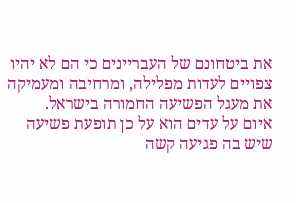את ביטחונם של העבריינים כי הם לא יהיו צפויים לעדות מפלילה, ומרחיבה ומעמיקה את מעגל הפשיעה החמורה בישראל.
איום על עדים הוא על כן תופעת פשיעה שיש בה פגיעה קשה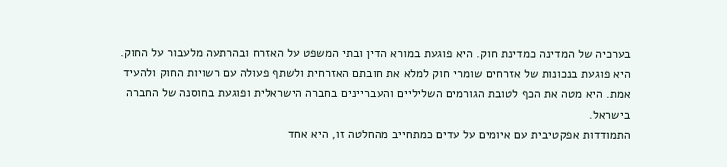בערכיה של המדינה כמדינת חוק. היא פוגעת במורא הדין ובתי המשפט על האזרח ובהרתעה מלעבור על החוק. היא פוגעת בנכונות של אזרחים שומרי חוק למלא את חובתם האזרחית ולשתף פעולה עם רשויות החוק ולהעיד אמת. היא מטה את הכף לטובת הגורמים השליליים והעבריינים בחברה הישראלית ופוגעת בחוסנה של החברה בישראל.
התמודדות אפקטיבית עם איומים על עדים כמתחייב מהחלטה זו, היא אחד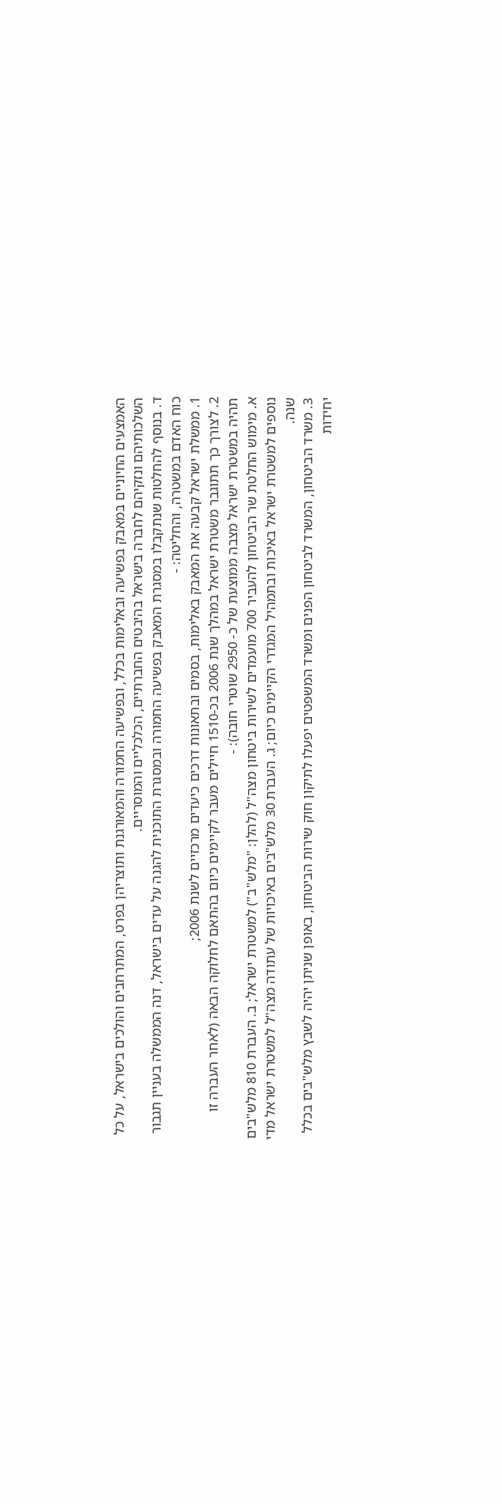האמצעים החיוניים במאבק בפשיעה ובאלימות בכלל, ובפשיעה החמורה והמאורגנת ותוצריהן בפרט, המתרחבים והולכים בישראל, על כל השלכותיהם ונזקיהם לחברה בישראל בהיבטים החברתיים, הכלכליים והמוסריים.
ד. בנוסף להחלטות שנתקבלו במסגרת המאבק בפשיעה החמורה ובמסגרת התוכנית להגנה על עדים בישראל, דנה הממשלה בעניין תגבור כוח האדם במשטרה, והחליטה: -
1. ממשלת ישראל קבעה את המאבק באלימות, בסמים ובתאונות דרכים כיעדים מרכזיים לשנת 2006;
2. לצורך כך תתוגבר משטרת ישראל במהלך שנת 2006 בכ-1510 חיילים מעבר לקיימים כיום בהתאם לחלוקה הבאה (לאחר העברה זו תהיה במשטרת ישראל מצבה ממוצעת של כ- 2950 שוטרי חובה): -
א. מימוש החלטת שר הביטחון להעביר 700 מועמדים לשירות ביטחון מצה"ל (להלן: "מלש"ב") למשטרת ישראל; ב. העברת 810 מלש"בים נוספים למשטרת ישראל באיכות ובתמהיל המגדרי הקיימים כיום; ג. העברת 30 מלש"בים באיכויות של עתודה מצה"ל למשטרת ישראל מדי שנה.
3. משרד הביטחון, המשרד לביטחון הפנים ומשרד המשפטים יפעלו לתיקון חוק שירות הביטחון, באופן שניתן יהיה לשבץ מלש"בים בכלל יחידות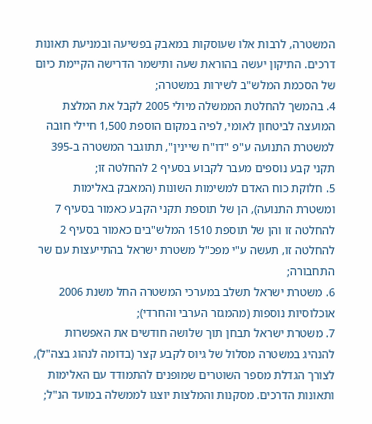המשטרה, לרבות אלו שעוסקות במאבק בפשיעה ובמניעת תאונות דרכים. התיקון יעשה בהוראת שעה ותישמר הדרישה הקיימת כיום של הסכמת המלש"ב לשירות במשטרה;
4. בהמשך להחלטת הממשלה מיולי 2005 לקבל את המלצת המועצה לביטחון לאומי, לפיה במקום הוספת 1,500 חיילי חובה למשטרת התנועה ע"פ "דו"ח שיינין", תתוגבר המשטרה ב-395 תקני קבע נוספים מעבר לקבוע בסעיף 2 להחלטה זו;
5. חלוקת כוח האדם למשימות השונות (המאבק באלימות ומשטרת התנועה), הן של תוספת תקני הקבע כאמור בסעיף 7 להחלטה זו והן של תוספת 1510 המלש"בים כאמור בסעיף 2 להחלטה זו, תעשה ע"י מפכ"ל משטרת ישראל בהתייעצות עם שר התחבורה;
6. משטרת ישראל תשלב במערכי המשטרה החל משנת 2006 אוכלוסיות נוספות (מהמגזר הערבי והחרדי);
7. משטרת ישראל תבחן תוך שלושה חודשים את האפשרות להנהיג במשטרה מסלול של גיוס לקבע קצר (בדומה לנהוג בצה"ל), לצורך הגדלת מספר השוטרים שמופנים להתמודד עם האלימות ותאונות הדרכים. מסקנות והמלצות יוצגו לממשלה במועד הנ"ל;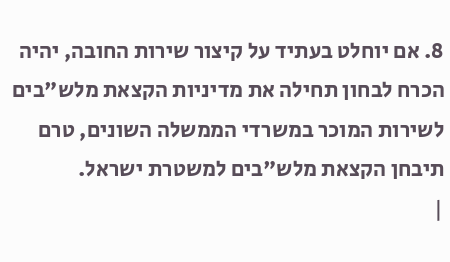8. אם יוחלט בעתיד על קיצור שירות החובה, יהיה הכרח לבחון תחילה את מדיניות הקצאת מלש"בים לשירות המוכר במשרדי הממשלה השונים, טרם תיבחן הקצאת מלש"בים למשטרת ישראל.
|